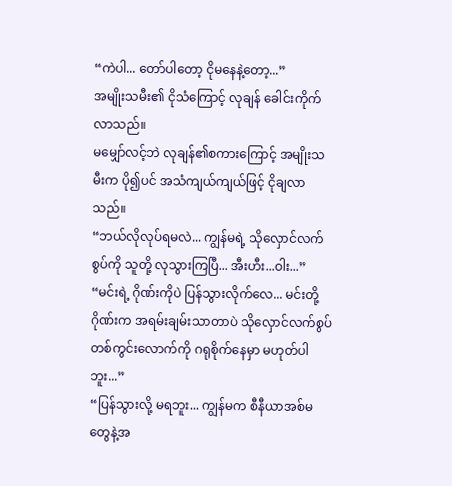“ကဲပါ... တော်ပါတော့ ငိုမနေနဲ့တော့...”
အမျိုးသမီး၏ ငိုသံကြောင့် လုချန် ခေါင်းကိုက်လာသည်။
မမျှော်လင့်ဘဲ လုချန်၏စကားကြောင့် အမျိုးသမီးက ပို၍ပင် အသံကျယ်ကျယ်ဖြင့် ငိုချလာသည်။
“ဘယ်လိုလုပ်ရမလဲ... ကျွန်မရဲ့ သိုလှောင်လက်စွပ်ကို သူတို့ လုသွားကြပြီ... အီးဟီး...ဝါး...”
“မင်းရဲ့ ဂိုဏ်းကိုပဲ ပြန်သွားလိုက်လေ... မင်းတို့ဂိုဏ်းက အရမ်းချမ်းသာတာပဲ သိုလှောင်လက်စွပ်တစ်ကွင်းလောက်ကို ဂရုစိုက်နေမှာ မဟုတ်ပါဘူး...”
“ပြန်သွားလို့ မရဘူး... ကျွန်မက စီနီယာအစ်မတွေနဲ့အ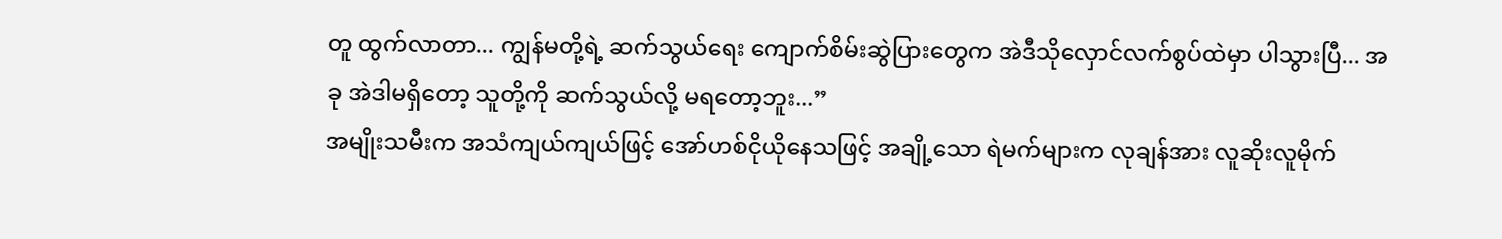တူ ထွက်လာတာ... ကျွန်မတို့ရဲ့ ဆက်သွယ်ရေး ကျောက်စိမ်းဆွဲပြားတွေက အဲဒီသိုလှောင်လက်စွပ်ထဲမှာ ပါသွားပြီ... အခု အဲဒါမရှိတော့ သူတို့ကို ဆက်သွယ်လို့ မရတော့ဘူး...”
အမျိုးသမီးက အသံကျယ်ကျယ်ဖြင့် အော်ဟစ်ငိုယိုနေသဖြင့် အချို့သော ရဲမက်များက လုချန်အား လူဆိုးလူမိုက်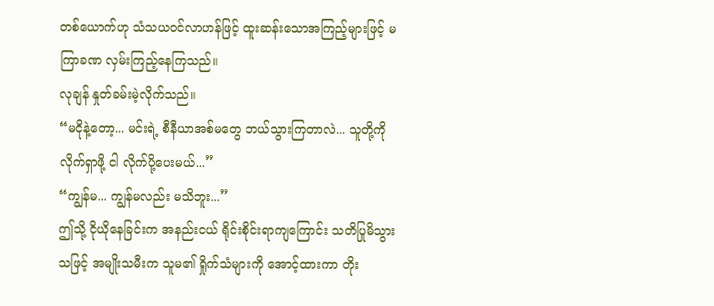တစ်ယောက်ဟု သံသယဝင်လာဟန်ဖြင့် ထူးဆန်းသောအကြည့်များဖြင့် မကြာခဏ လှမ်းကြည့်နေကြသည်။
လုချန် နှုတ်ခမ်းမဲ့လိုက်သည်။
“မငိုနဲ့တော့... မင်းရဲ့ စီနီယာအစ်မတွေ ဘယ်သွားကြတာလဲ... သူတို့ကို လိုက်ရှာဖို့ ငါ လိုက်ပို့ပေးမယ်...”
“ကျွန်မ... ကျွန်မလည်း မသိဘူး...”
ဤသို့ ငိုယိုနေခြင်းက အနည်းငယ် ရိုင်းစိုင်းရာကျကြောင်း သတိပြုမိသွားသဖြင့် အမျိုးသမီးက သူမ၏ ရှိုက်သံများကို အောင့်ထားကာ တိုး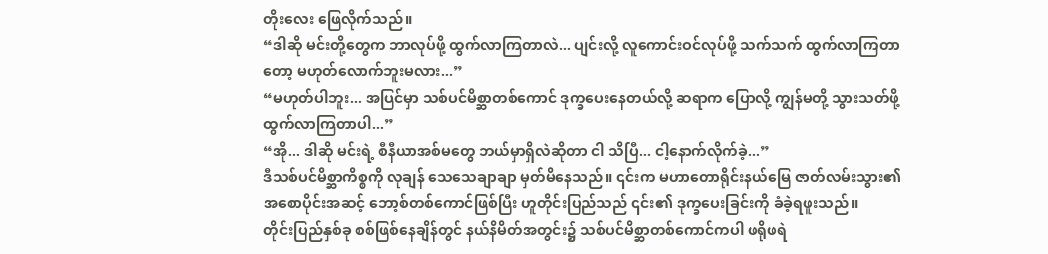တိုးလေး ဖြေလိုက်သည်။
“ဒါဆို မင်းတို့တွေက ဘာလုပ်ဖို့ ထွက်လာကြတာလဲ... ပျင်းလို့ လူကောင်းဝင်လုပ်ဖို့ သက်သက် ထွက်လာကြတာတော့ မဟုတ်လောက်ဘူးမလား...”
“မဟုတ်ပါဘူး... အပြင်မှာ သစ်ပင်မိစ္ဆာတစ်ကောင် ဒုက္ခပေးနေတယ်လို့ ဆရာက ပြောလို့ ကျွန်မတို့ သွားသတ်ဖို့ ထွက်လာကြတာပါ...”
“အို... ဒါဆို မင်းရဲ့ စီနီယာအစ်မတွေ ဘယ်မှာရှိလဲဆိုတာ ငါ သိပြီ... ငါ့နောက်လိုက်ခဲ့...”
ဒီသစ်ပင်မိစ္ဆာကိစ္စကို လုချန် သေသေချာချာ မှတ်မိနေသည်။ ၎င်းက မဟာတောရိုင်းနယ်မြေ ဇာတ်လမ်းသွား၏ အစောပိုင်းအဆင့် ဘော့စ်တစ်ကောင်ဖြစ်ပြီး ဟူတိုင်းပြည်သည် ၎င်း၏ ဒုက္ခပေးခြင်းကို ခံခဲ့ရဖူးသည်။
တိုင်းပြည်နှစ်ခု စစ်ဖြစ်နေချိန်တွင် နယ်နိမိတ်အတွင်း၌ သစ်ပင်မိစ္ဆာတစ်ကောင်ကပါ ဖရိုဖရဲ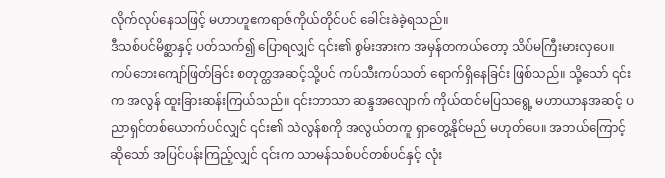လိုက်လုပ်နေသဖြင့် မဟာဟူဧကရာဇ်ကိုယ်တိုင်ပင် ခေါင်းခဲခဲ့ရသည်။
ဒီသစ်ပင်မိစ္ဆာနှင့် ပတ်သက်၍ ပြောရလျှင် ၎င်း၏ စွမ်းအားက အမှန်တကယ်တော့ သိပ်မကြီးမားလှပေ။ ကပ်ဘေးကျော်ဖြတ်ခြင်း စတုတ္ထအဆင့်သို့ပင် ကပ်သီးကပ်သတ် ရောက်ရှိနေခြင်း ဖြစ်သည်။ သို့သော် ၎င်းက အလွန် ထူးခြားဆန်းကြယ်သည်။ ၎င်းဘာသာ ဆန္ဒအလျောက် ကိုယ်ထင်မပြသရွေ့ မဟာယာနအဆင့် ပညာရှင်တစ်ယောက်ပင်လျှင် ၎င်း၏ သဲလွန်စကို အလွယ်တကူ ရှာတွေ့နိုင်မည် မဟုတ်ပေ။ အဘယ်ကြောင့်ဆိုသော် အပြင်ပန်းကြည့်လျှင် ၎င်းက သာမန်သစ်ပင်တစ်ပင်နှင့် လုံး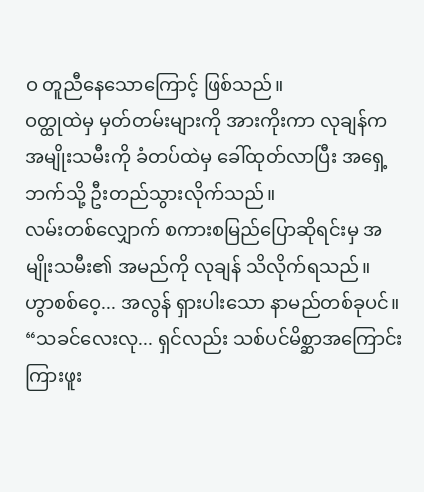ဝ တူညီနေသောကြောင့် ဖြစ်သည်။
ဝတ္ထုထဲမှ မှတ်တမ်းများကို အားကိုးကာ လုချန်က အမျိုးသမီးကို ခံတပ်ထဲမှ ခေါ်ထုတ်လာပြီး အရှေ့ဘက်သို့ ဦးတည်သွားလိုက်သည်။
လမ်းတစ်လျှောက် စကားစမြည်ပြောဆိုရင်းမှ အမျိုးသမီး၏ အမည်ကို လုချန် သိလိုက်ရသည်။
ဟွာစစ်ဝေ့... အလွန် ရှားပါးသော နာမည်တစ်ခုပင်။
“သခင်လေးလု... ရှင်လည်း သစ်ပင်မိစ္ဆာအကြောင်း ကြားဖူး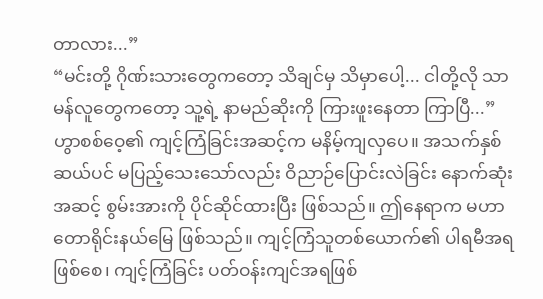တာလား...”
“မင်းတို့ ဂိုဏ်းသားတွေကတော့ သိချင်မှ သိမှာပေါ့... ငါတို့လို သာမန်လူတွေကတော့ သူ့ရဲ့ နာမည်ဆိုးကို ကြားဖူးနေတာ ကြာပြီ...”
ဟွာစစ်ဝေ့၏ ကျင့်ကြံခြင်းအဆင့်က မနိမ့်ကျလှပေ။ အသက်နှစ်ဆယ်ပင် မပြည့်သေးသော်လည်း ဝိညာဉ်ပြောင်းလဲခြင်း နောက်ဆုံးအဆင့် စွမ်းအားကို ပိုင်ဆိုင်ထားပြီး ဖြစ်သည်။ ဤနေရာက မဟာတောရိုင်းနယ်မြေ ဖြစ်သည်။ ကျင့်ကြံသူတစ်ယောက်၏ ပါရမီအရဖြစ်စေ၊ ကျင့်ကြံခြင်း ပတ်ဝန်းကျင်အရဖြစ်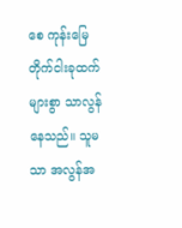စေ ကုန်းမြေတိုက်ငါးခုထက် များစွာ သာလွန်နေသည်။ သူမသာ အလွန်အ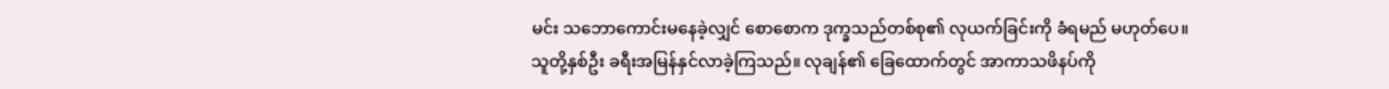မင်း သဘောကောင်းမနေခဲ့လျှင် စောစောက ဒုက္ခသည်တစ်စု၏ လုယက်ခြင်းကို ခံရမည် မဟုတ်ပေ။
သူတို့နှစ်ဦး ခရီးအမြန်နှင်လာခဲ့ကြသည်။ လုချန်၏ ခြေထောက်တွင် အာကာသဖိနပ်ကို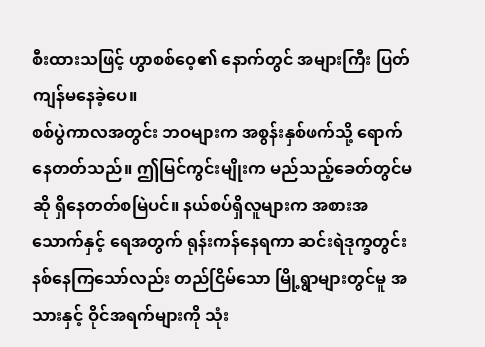စီးထားသဖြင့် ဟွာစစ်ဝေ့၏ နောက်တွင် အများကြီး ပြတ်ကျန်မနေခဲ့ပေ။
စစ်ပွဲကာလအတွင်း ဘဝများက အစွန်းနှစ်ဖက်သို့ ရောက်နေတတ်သည်။ ဤမြင်ကွင်းမျိုးက မည်သည့်ခေတ်တွင်မဆို ရှိနေတတ်စမြဲပင်။ နယ်စပ်ရှိလူများက အစားအသောက်နှင့် ရေအတွက် ရုန်းကန်နေရကာ ဆင်းရဲဒုက္ခတွင်း နစ်နေကြသော်လည်း တည်ငြိမ်သော မြို့ရွာများတွင်မူ အသားနှင့် ဝိုင်အရက်များကို သုံး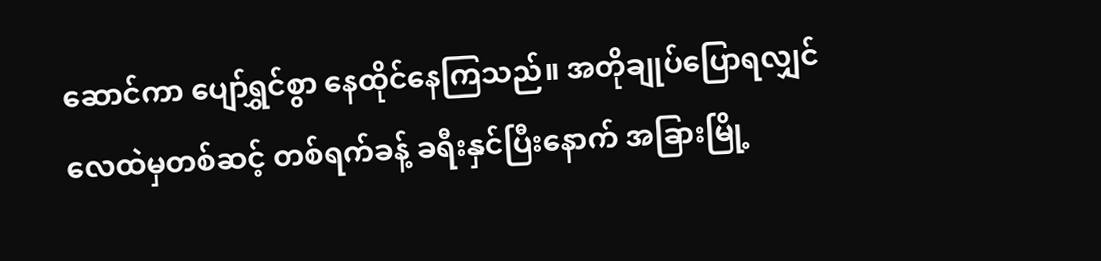ဆောင်ကာ ပျော်ရွှင်စွာ နေထိုင်နေကြသည်။ အတိုချုပ်ပြောရလျှင် လေထဲမှတစ်ဆင့် တစ်ရက်ခန့် ခရီးနှင်ပြီးနောက် အခြားမြို့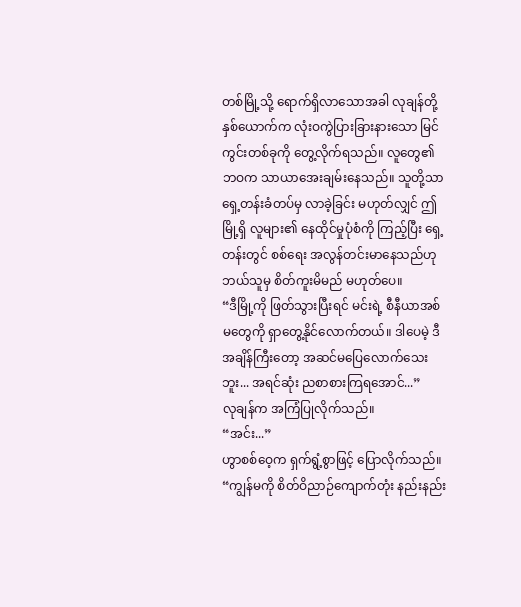တစ်မြို့သို့ ရောက်ရှိလာသောအခါ လုချန်တို့ နှစ်ယောက်က လုံးဝကွဲပြားခြားနားသော မြင်ကွင်းတစ်ခုကို တွေ့လိုက်ရသည်။ လူတွေ၏ ဘဝက သာယာအေးချမ်းနေသည်။ သူတို့သာ ရှေ့တန်းခံတပ်မှ လာခဲ့ခြင်း မဟုတ်လျှင် ဤမြို့ရှိ လူများ၏ နေထိုင်မှုပုံစံကို ကြည့်ပြီး ရှေ့တန်းတွင် စစ်ရေး အလွန်တင်းမာနေသည်ဟု ဘယ်သူမှ စိတ်ကူးမိမည် မဟုတ်ပေ။
“ဒီမြို့ကို ဖြတ်သွားပြီးရင် မင်းရဲ့ စီနီယာအစ်မတွေကို ရှာတွေ့နိုင်လောက်တယ်။ ဒါပေမဲ့ ဒီအချိန်ကြီးတော့ အဆင်မပြေလောက်သေးဘူး... အရင်ဆုံး ညစာစားကြရအောင်...”
လုချန်က အကြံပြုလိုက်သည်။
“အင်း...”
ဟွာစစ်ဝေ့က ရှက်ရွံ့စွာဖြင့် ပြောလိုက်သည်။
“ကျွန်မကို စိတ်ဝိညာဉ်ကျောက်တုံး နည်းနည်း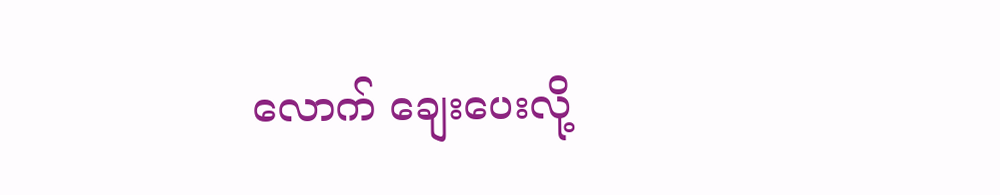လောက် ချေးပေးလို့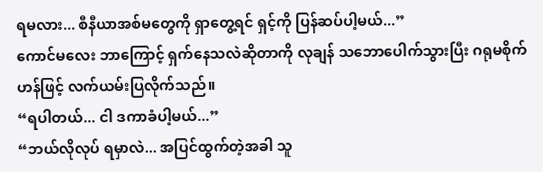ရမလား... စီနီယာအစ်မတွေကို ရှာတွေ့ရင် ရှင့်ကို ပြန်ဆပ်ပါ့မယ်...”
ကောင်မလေး ဘာကြောင့် ရှက်နေသလဲဆိုတာကို လုချန် သဘောပေါက်သွားပြီး ဂရုမစိုက်ဟန်ဖြင့် လက်ယမ်းပြလိုက်သည်။
“ရပါတယ်... ငါ ဒကာခံပါ့မယ်...”
“ဘယ်လိုလုပ် ရမှာလဲ... အပြင်ထွက်တဲ့အခါ သူ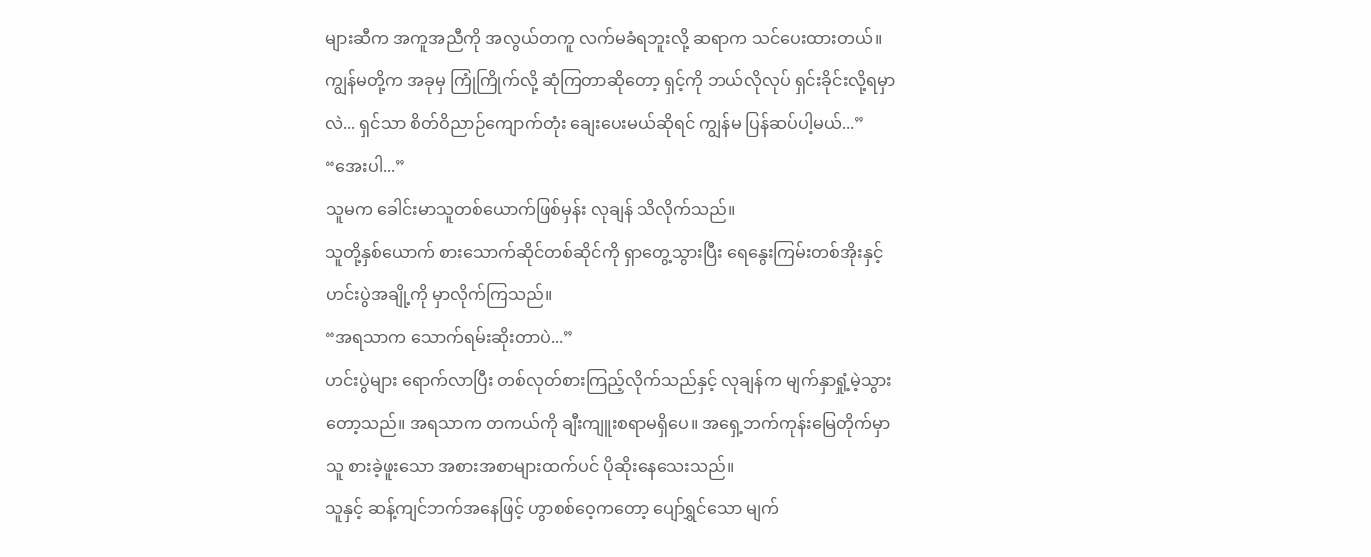များဆီက အကူအညီကို အလွယ်တကူ လက်မခံရဘူးလို့ ဆရာက သင်ပေးထားတယ်။ ကျွန်မတို့က အခုမှ ကြုံကြိုက်လို့ ဆုံကြတာဆိုတော့ ရှင့်ကို ဘယ်လိုလုပ် ရှင်းခိုင်းလို့ရမှာလဲ... ရှင်သာ စိတ်ဝိညာဉ်ကျောက်တုံး ချေးပေးမယ်ဆိုရင် ကျွန်မ ပြန်ဆပ်ပါ့မယ်...”
“အေးပါ...”
သူမက ခေါင်းမာသူတစ်ယောက်ဖြစ်မှန်း လုချန် သိလိုက်သည်။
သူတို့နှစ်ယောက် စားသောက်ဆိုင်တစ်ဆိုင်ကို ရှာတွေ့သွားပြီး ရေနွေးကြမ်းတစ်အိုးနှင့် ဟင်းပွဲအချို့ကို မှာလိုက်ကြသည်။
“အရသာက သောက်ရမ်းဆိုးတာပဲ...”
ဟင်းပွဲများ ရောက်လာပြီး တစ်လုတ်စားကြည့်လိုက်သည်နှင့် လုချန်က မျက်နှာရှုံ့မဲ့သွားတော့သည်။ အရသာက တကယ်ကို ချီးကျူးစရာမရှိပေ။ အရှေ့ဘက်ကုန်းမြေတိုက်မှာ သူ စားခဲ့ဖူးသော အစားအစာများထက်ပင် ပိုဆိုးနေသေးသည်။
သူနှင့် ဆန့်ကျင်ဘက်အနေဖြင့် ဟွာစစ်ဝေ့ကတော့ ပျော်ရွှင်သော မျက်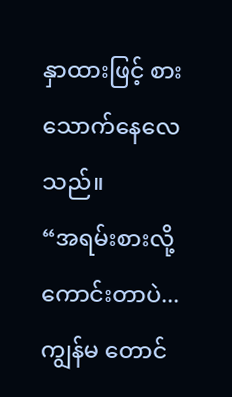နှာထားဖြင့် စားသောက်နေလေသည်။
“အရမ်းစားလို့ကောင်းတာပဲ... ကျွန်မ တောင်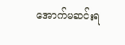အောက်မဆင်းရ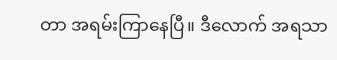တာ အရမ်းကြာနေပြီ။ ဒီလောက် အရသာ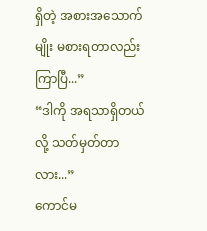ရှိတဲ့ အစားအသောက်မျိုး မစားရတာလည်း ကြာပြီ...”
“ဒါကို အရသာရှိတယ်လို့ သတ်မှတ်တာလား...”
ကောင်မ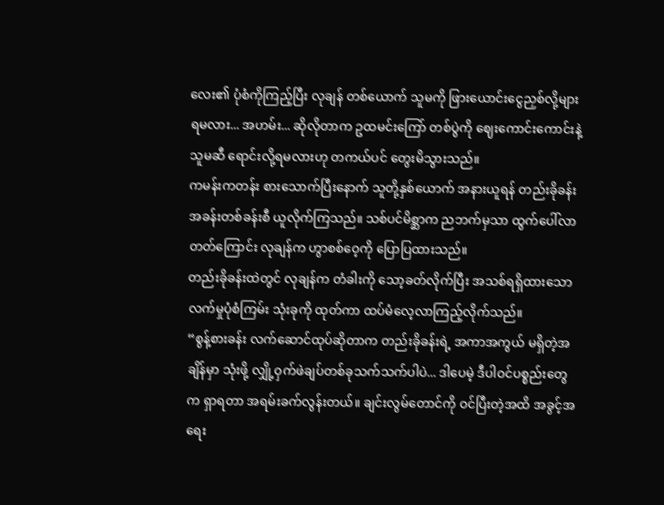လေး၏ ပုံစံကိုကြည့်ပြီး လုချန် တစ်ယောက် သူမကို ဖြားယောင်းငွေညှစ်လို့များ ရမလား... အဟမ်း... ဆိုလိုတာက ဥထမင်းကြော် တစ်ပွဲကို ဈေးကောင်းကောင်းနဲ့ သူမဆီ ရောင်းလို့ရမလားဟု တကယ်ပင် တွေးမိသွားသည်။
ကမန်းကတန်း စားသောက်ပြီးနောက် သူတို့နှစ်ယောက် အနားယူရန် တည်းခိုခန်း အခန်းတစ်ခန်းစီ ယူလိုက်ကြသည်။ သစ်ပင်မိစ္ဆာက ညဘက်မှသာ ထွက်ပေါ်လာတတ်ကြောင်း လုချန်က ဟွာစစ်ဝေ့ကို ပြောပြထားသည်။
တည်းခိုခန်းထဲတွင် လုချန်က တံခါးကို သော့ခတ်လိုက်ပြီး အသစ်ရရှိထားသော လက်မှုပုံစံကြမ်း သုံးခုကို ထုတ်ကာ ထပ်မံလေ့လာကြည့်လိုက်သည်။
“စွန့်စားခန်း လက်ဆောင်ထုပ်ဆိုတာက တည်းခိုခန်းရဲ့ အကာအကွယ် မရှိတဲ့အချိန်မှာ သုံးဖို့ လျှို့ဝှက်ဖဲချပ်တစ်ခုသက်သက်ပါပဲ... ဒါပေမဲ့ ဒီပါဝင်ပစ္စည်းတွေက ရှာရတာ အရမ်းခက်လွန်းတယ်။ ချင်းလွမ်တောင်ကို ဝင်ပြီးတဲ့အထိ အခွင့်အရေး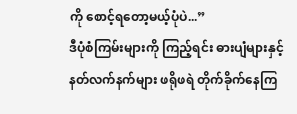ကို စောင့်ရတော့မယ့်ပုံပဲ...”
ဒီပုံစံကြမ်းများကို ကြည့်ရင်း ဓားပျံများနှင့် နတ်လက်နက်များ ဖရိုဖရဲ တိုက်ခိုက်နေကြ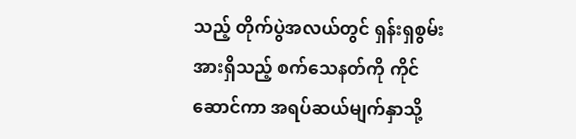သည့် တိုက်ပွဲအလယ်တွင် ရှန်းရှစွမ်းအားရှိသည့် စက်သေနတ်ကို ကိုင်ဆောင်ကာ အရပ်ဆယ်မျက်နှာသို့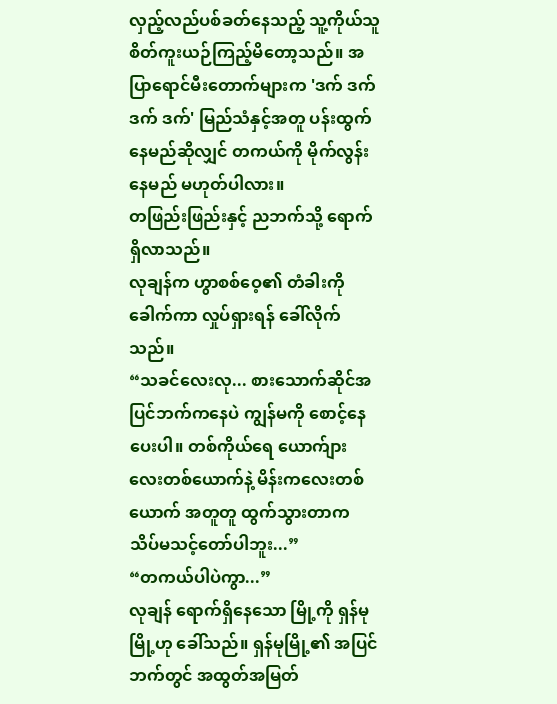လှည့်လည်ပစ်ခတ်နေသည့် သူ့ကိုယ်သူ စိတ်ကူးယဉ်ကြည့်မိတော့သည်။ အပြာရောင်မီးတောက်များက 'ဒက် ဒက် ဒက် ဒက်' မြည်သံနှင့်အတူ ပန်းထွက်နေမည်ဆိုလျှင် တကယ်ကို မိုက်လွန်းနေမည် မဟုတ်ပါလား။
တဖြည်းဖြည်းနှင့် ညဘက်သို့ ရောက်ရှိလာသည်။
လုချန်က ဟွာစစ်ဝေ့၏ တံခါးကို ခေါက်ကာ လှုပ်ရှားရန် ခေါ်လိုက်သည်။
“သခင်လေးလု... စားသောက်ဆိုင်အပြင်ဘက်ကနေပဲ ကျွန်မကို စောင့်နေပေးပါ။ တစ်ကိုယ်ရေ ယောက်ျားလေးတစ်ယောက်နဲ့ မိန်းကလေးတစ်ယောက် အတူတူ ထွက်သွားတာက သိပ်မသင့်တော်ပါဘူး...”
“တကယ်ပါပဲကွာ...”
လုချန် ရောက်ရှိနေသော မြို့ကို ရှန်မုမြို့ဟု ခေါ်သည်။ ရှန်မုမြို့၏ အပြင်ဘက်တွင် အထွတ်အမြတ်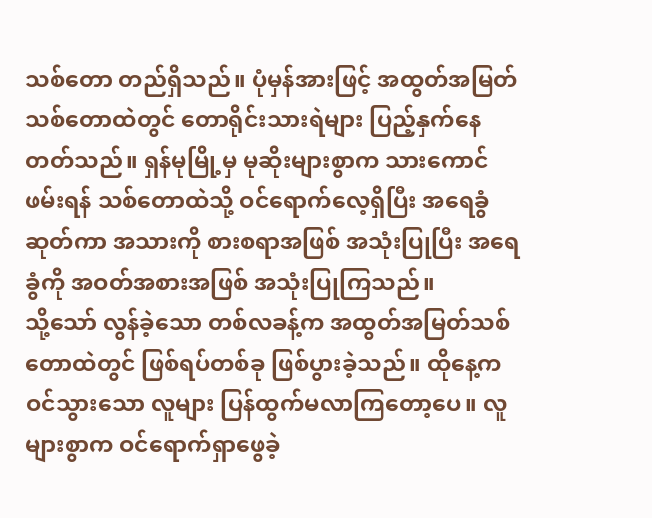သစ်တော တည်ရှိသည်။ ပုံမှန်အားဖြင့် အထွတ်အမြတ်သစ်တောထဲတွင် တောရိုင်းသားရဲများ ပြည့်နှက်နေတတ်သည်။ ရှန်မုမြို့မှ မုဆိုးများစွာက သားကောင်ဖမ်းရန် သစ်တောထဲသို့ ဝင်ရောက်လေ့ရှိပြီး အရေခွံဆုတ်ကာ အသားကို စားစရာအဖြစ် အသုံးပြုပြီး အရေခွံကို အဝတ်အစားအဖြစ် အသုံးပြုကြသည်။
သို့သော် လွန်ခဲ့သော တစ်လခန့်က အထွတ်အမြတ်သစ်တောထဲတွင် ဖြစ်ရပ်တစ်ခု ဖြစ်ပွားခဲ့သည်။ ထိုနေ့က ဝင်သွားသော လူများ ပြန်ထွက်မလာကြတော့ပေ။ လူများစွာက ဝင်ရောက်ရှာဖွေခဲ့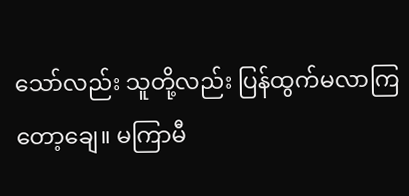သော်လည်း သူတို့လည်း ပြန်ထွက်မလာကြတော့ချေ။ မကြာမီ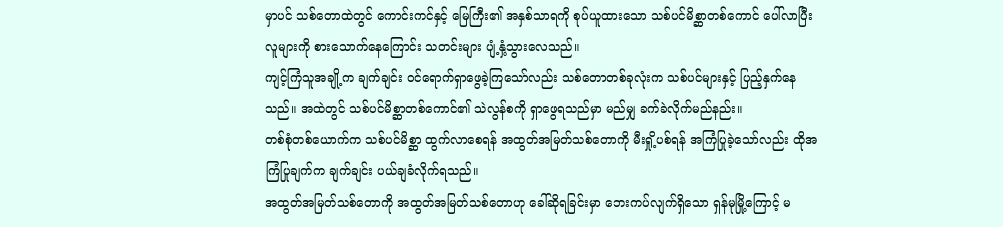မှာပင် သစ်တောထဲတွင် ကောင်းကင်နှင့် မြေကြီး၏ အနှစ်သာရကို စုပ်ယူထားသော သစ်ပင်မိစ္ဆာတစ်ကောင် ပေါ်လာပြီး လူများကို စားသောက်နေကြောင်း သတင်းများ ပျံ့နှံ့သွားလေသည်။
ကျင့်ကြံသူအချို့က ချက်ချင်း ဝင်ရောက်ရှာဖွေခဲ့ကြသော်လည်း သစ်တောတစ်ခုလုံးက သစ်ပင်များနှင့် ပြည့်နှက်နေသည်။ အထဲတွင် သစ်ပင်မိစ္ဆာတစ်ကောင်၏ သဲလွန်စကို ရှာဖွေရသည်မှာ မည်မျှ ခက်ခဲလိုက်မည်နည်း။
တစ်စုံတစ်ယောက်က သစ်ပင်မိစ္ဆာ ထွက်လာစေရန် အထွတ်အမြတ်သစ်တောကို မီးရှို့ပစ်ရန် အကြံပြုခဲ့သော်လည်း ထိုအကြံပြုချက်က ချက်ချင်း ပယ်ချခံလိုက်ရသည်။
အထွတ်အမြတ်သစ်တောကို အထွတ်အမြတ်သစ်တောဟု ခေါ်ဆိုရခြင်းမှာ ဘေးကပ်လျက်ရှိသော ရှန်မုမြို့ကြောင့် မ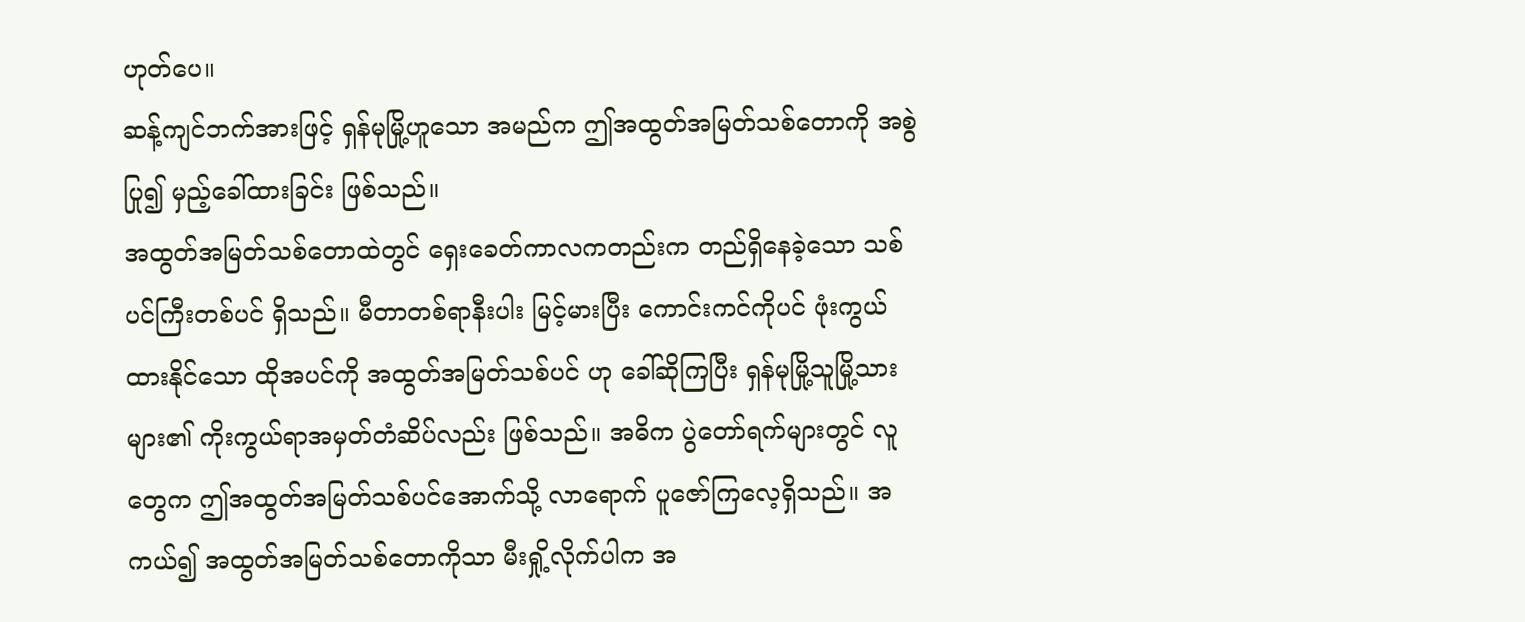ဟုတ်ပေ။
ဆန့်ကျင်ဘက်အားဖြင့် ရှန်မုမြို့ဟူသော အမည်က ဤအထွတ်အမြတ်သစ်တောကို အစွဲပြု၍ မှည့်ခေါ်ထားခြင်း ဖြစ်သည်။
အထွတ်အမြတ်သစ်တောထဲတွင် ရှေးခေတ်ကာလကတည်းက တည်ရှိနေခဲ့သော သစ်ပင်ကြီးတစ်ပင် ရှိသည်။ မီတာတစ်ရာနီးပါး မြင့်မားပြီး ကောင်းကင်ကိုပင် ဖုံးကွယ်ထားနိုင်သော ထိုအပင်ကို အထွတ်အမြတ်သစ်ပင် ဟု ခေါ်ဆိုကြပြီး ရှန်မုမြို့သူမြို့သားများ၏ ကိုးကွယ်ရာအမှတ်တံဆိပ်လည်း ဖြစ်သည်။ အဓိက ပွဲတော်ရက်များတွင် လူတွေက ဤအထွတ်အမြတ်သစ်ပင်အောက်သို့ လာရောက် ပူဇော်ကြလေ့ရှိသည်။ အကယ်၍ အထွတ်အမြတ်သစ်တောကိုသာ မီးရှို့လိုက်ပါက အ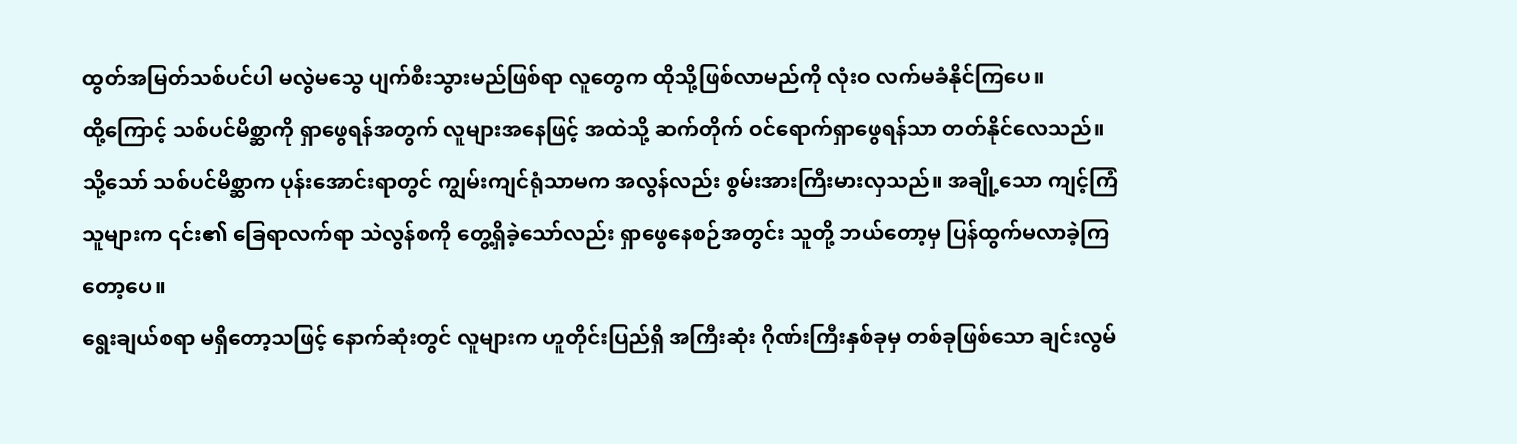ထွတ်အမြတ်သစ်ပင်ပါ မလွဲမသွေ ပျက်စီးသွားမည်ဖြစ်ရာ လူတွေက ထိုသို့ဖြစ်လာမည်ကို လုံးဝ လက်မခံနိုင်ကြပေ။
ထို့ကြောင့် သစ်ပင်မိစ္ဆာကို ရှာဖွေရန်အတွက် လူများအနေဖြင့် အထဲသို့ ဆက်တိုက် ဝင်ရောက်ရှာဖွေရန်သာ တတ်နိုင်လေသည်။
သို့သော် သစ်ပင်မိစ္ဆာက ပုန်းအောင်းရာတွင် ကျွမ်းကျင်ရုံသာမက အလွန်လည်း စွမ်းအားကြီးမားလှသည်။ အချို့သော ကျင့်ကြံသူများက ၎င်း၏ ခြေရာလက်ရာ သဲလွန်စကို တွေ့ရှိခဲ့သော်လည်း ရှာဖွေနေစဉ်အတွင်း သူတို့ ဘယ်တော့မှ ပြန်ထွက်မလာခဲ့ကြတော့ပေ။
ရွေးချယ်စရာ မရှိတော့သဖြင့် နောက်ဆုံးတွင် လူများက ဟူတိုင်းပြည်ရှိ အကြီးဆုံး ဂိုဏ်းကြီးနှစ်ခုမှ တစ်ခုဖြစ်သော ချင်းလွမ်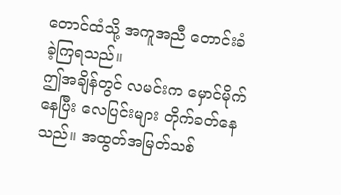တောင်ထံသို့ အကူအညီ တောင်းခံခဲ့ကြရသည်။
ဤအချိန်တွင် လမင်းက မှောင်မိုက်နေပြီး လေပြင်းများ တိုက်ခတ်နေသည်။ အထွတ်အမြတ်သစ်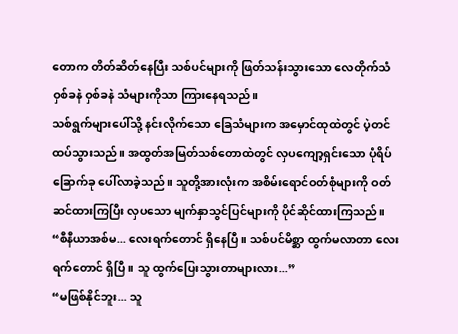တောက တိတ်ဆိတ်နေပြီး သစ်ပင်များကို ဖြတ်သန်းသွားသော လေတိုက်သံ ဝှစ်ခနဲ ဝှစ်ခနဲ သံများကိုသာ ကြားနေရသည်။
သစ်ရွက်များပေါ်သို့ နင်းလိုက်သော ခြေသံများက အမှောင်ထုထဲတွင် ပဲ့တင်ထပ်သွားသည်။ အထွတ်အမြတ်သစ်တောထဲတွင် လှပကျော့ရှင်းသော ပုံရိပ်ခြောက်ခု ပေါ်လာခဲ့သည်။ သူတို့အားလုံးက အစိမ်းရောင်ဝတ်စုံများကို ဝတ်ဆင်ထားကြပြီး လှပသော မျက်နှာသွင်ပြင်များကို ပိုင်ဆိုင်ထားကြသည်။
“စီနီယာအစ်မ... လေးရက်တောင် ရှိနေပြီ။ သစ်ပင်မိစ္ဆာ ထွက်မလာတာ လေးရက်တောင် ရှိပြီ။ သူ ထွက်ပြေးသွားတာများလား...”
“မဖြစ်နိုင်ဘူး... သူ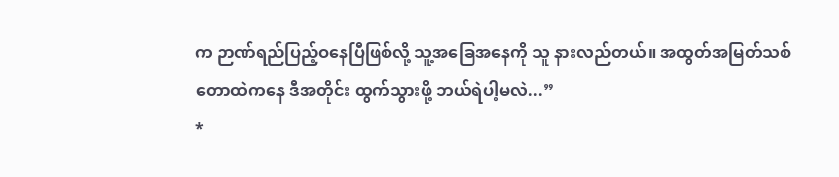က ဉာဏ်ရည်ပြည့်ဝနေပြီဖြစ်လို့ သူ့အခြေအနေကို သူ နားလည်တယ်။ အထွတ်အမြတ်သစ်တောထဲကနေ ဒီအတိုင်း ထွက်သွားဖို့ ဘယ်ရဲပါ့မလဲ...”
*